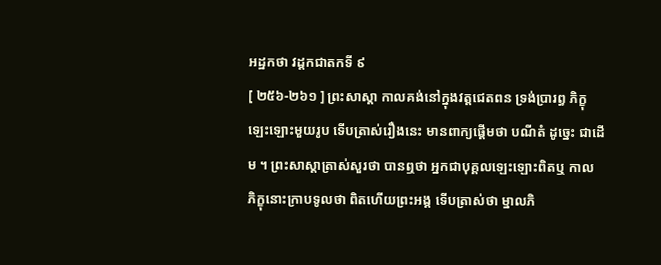អដ្ឋកថា វដ្តកជាតកទី ៩
[ ២៥៦-២៦១ ] ព្រះសាស្តា កាលគង់នៅក្នុងវត្តជេតពន ទ្រង់ប្រារព្ធ ភិក្ខុឡេះឡោះមួយរូប ទើបត្រាស់រឿងនេះ មានពាក្យផ្តើមថា បណីតំ ដូច្នេះ ជាដើម ។ ព្រះសាស្តាត្រាស់សួរថា បានឮថា អ្នកជាបុគ្គលឡេះឡោះពិតឬ កាល ភិក្ខុនោះក្រាបទូលថា ពិតហើយព្រះអង្គ ទើបត្រាស់ថា ម្នាលភិ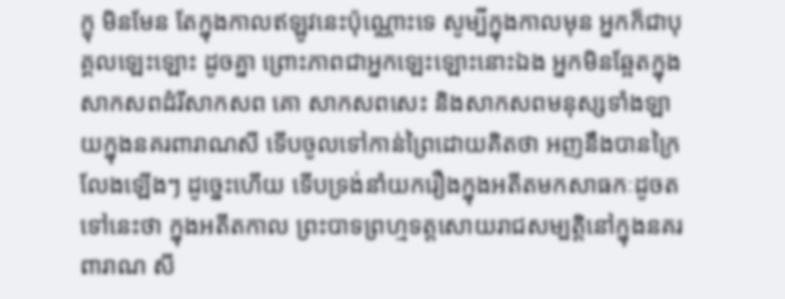ក្ខុ មិនមែន តែក្នុងកាលឥឡូវនេះប៉ុណ្ណោះទេ សូម្បីក្នុងកាលមុន អ្នកក៏ជាបុគ្គលឡេះឡោះ ដូចគ្នា ព្រោះភាពជាអ្នកឡេះឡោះនោះឯង អ្នកមិនឆ្អែតក្នុងសាកសពដំរីសាកសព គោ សាកសពសេះ និងសាកសពមនុស្សទាំងឡាយក្នុងនគរពារាណសី ទើបចូលទៅកាន់ព្រៃដោយគិតថា អញនឹងបានក្រៃលែងឡើងៗ ដូច្នេះហើយ ទើបទ្រង់នាំយករឿងក្នុងអតីតមកសាធកៈដូចតទៅនេះថា ក្នុងអតីតកាល ព្រះបាទព្រហ្មទត្តសោយរាជសម្បត្តិនៅក្នុងនគរពារាណ សី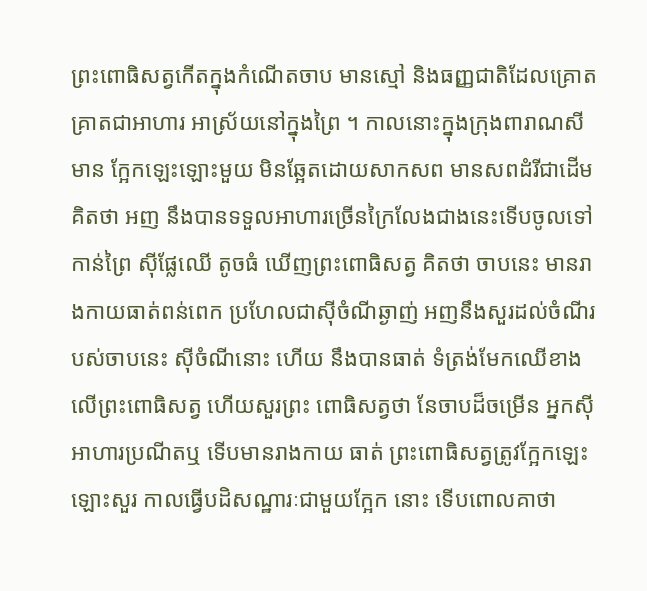ព្រះពោធិសត្វកើតក្នុងកំណើតចាប មានស្មៅ និងធញ្ញជាតិដែលគ្រោត គ្រាតជាអាហារ អាស្រ័យនៅក្នុងព្រៃ ។ កាលនោះក្នុងក្រុងពារាណសី មាន ក្អែកឡេះឡោះមួយ មិនឆ្អែតដោយសាកសព មានសពដំរីជាដើមគិតថា អញ នឹងបានទទួលអាហារច្រើនក្រៃលែងជាងនេះទើបចូលទៅកាន់ព្រៃ ស៊ីផ្លែឈើ តូចធំ ឃើញព្រះពោធិសត្វ គិតថា ចាបនេះ មានរាងកាយធាត់ពន់ពេក ប្រហែលជាស៊ីចំណីឆ្ងាញ់ អញនឹងសួរដល់ចំណីរបស់ចាបនេះ ស៊ីចំណីនោះ ហើយ នឹងបានធាត់ ទំត្រង់មែកឈើខាងលើព្រះពោធិសត្វ ហើយសួរព្រះ ពោធិសត្វថា នែចាបដ៏ចម្រើន អ្នកស៊ីអាហារប្រណីតឬ ទើបមានរាងកាយ ធាត់ ព្រះពោធិសត្វត្រូវក្អែកឡេះឡោះសួរ កាលធ្វើបដិសណ្ឋារៈជាមួយក្អែក នោះ ទើបពោលគាថា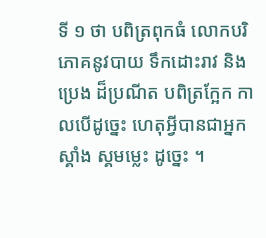ទី ១ ថា បពិត្រពុកធំ លោកបរិភោគនូវបាយ ទឹកដោះរាវ និងប្រេង ដ៏ប្រណីត បពិត្រក្អែក កាលបើដូច្នេះ ហេតុអ្វីបានជាអ្នកស្គាំង ស្គមម្លេះ ដូច្នេះ ។